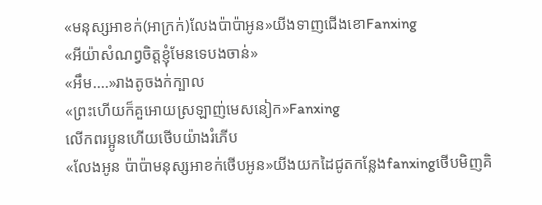«មនុស្សអាខក់(អាក្រក់)លែងប៉ាប៉ាអូន»យីងទាញជើងខោFanxing
«អីយ៉ាសំណព្វចិត្តខ្ញុំមែនទេបងចាន់»
«អឹម....»រាងតូចងក់ក្បាល
«ព្រះហើយក៏គួអោយស្រឡាញ់មេសនៀក»Fanxing
លើកពរប្អូនហើយថើបយ៉ាងរំភើប
«លែងអូន ប៉ាប៉ាមនុស្សអាខក់ថើបអូន»យីងយកដៃជូតកន្លែងfanxingថើបមិញគិ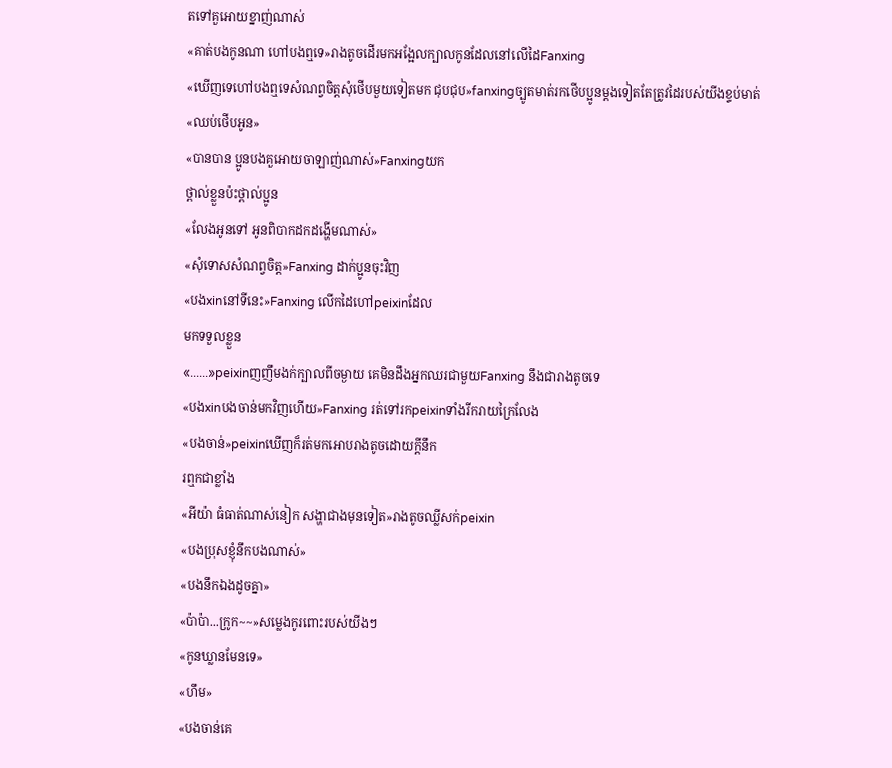តទៅគួអោយខ្នាញ់ណាស់
«គាត់បងកូនណា ហៅបងឮទេ»រាងតូចដើរមកអង្អែលក្បាលកូនដែលនៅលើដៃFanxing
«ឃើញទេហៅបងឮទេសំណព្វចិត្តសុំថើបមួយទៀតមក ជុបជុប»fanxingច្បូតមាត់រកថើបប្អូនម្ដងទៀតតែត្រូវដៃរបស់យីងខ្ទប់មាត់
«ឈប់ថើបអូន»
«បានបាន ប្អូនបងគួអោយចាឡាញ់ណាស់»Fanxingយក
ថ្ពាល់ខ្លួនប៉ះថ្ពាល់ប្អូន
«លែងអូនទៅ អូនពិបាកដកដង្ហើមណាស់»
«សុំទោសសំណព្វចិត្ត»Fanxing ដាក់ប្អូនចុះវិញ
«បងxinនៅទីនេះ»Fanxing លើកដៃហៅpeixinដែល
មកទទួលខ្លួន
«......»peixinញញឹមងក់ក្បាលពីចម្ងាយ គេមិនដឹងអ្នកឈរជាមួយFanxing នឹងជារាងតូចទេ
«បងxinបងចាន់មកវិញហើយ»Fanxing រត់ទៅរកpeixinទាំងរីករាយក្រៃលែង
«បងចាន់»peixinឃើញក៏រត់មកអោបរាងតូចដោយក្ដីនឹក
រឮកជាខ្លាំង
«អីយ៉ា ធំធាត់ណាស់នៀក សង្ហាជាងមុនទៀត»រាងតូចឈ្លីសក់peixin
«បងប្រុសខ្ញុំនឹកបងណាស់»
«បងនឹកឯងដូចគ្នា»
«ប៉ាប៉ា...ក្រូក~~»សម្លេងកូរពោះរបស់យីងៗ
«កូនឃ្លានមែនទេ»
«ហឹម»
«បងចាន់គេ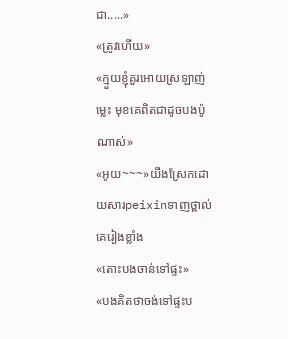ជា.....»
«ត្រូវហើយ»
«ក្មួយខ្ញុំគួរអោយស្រឡាញ់ម្លេះ មុខគេពិតជាដូចបងប៉ូណាស់»
«អូយ~~~»យីងស្រែកដោយសារpeixinទាញថ្ពាល់គេរៀងខ្លាំង
«តោះបងចាន់ទៅផ្ទះ»
«បងគិតថាចង់ទៅផ្ទះប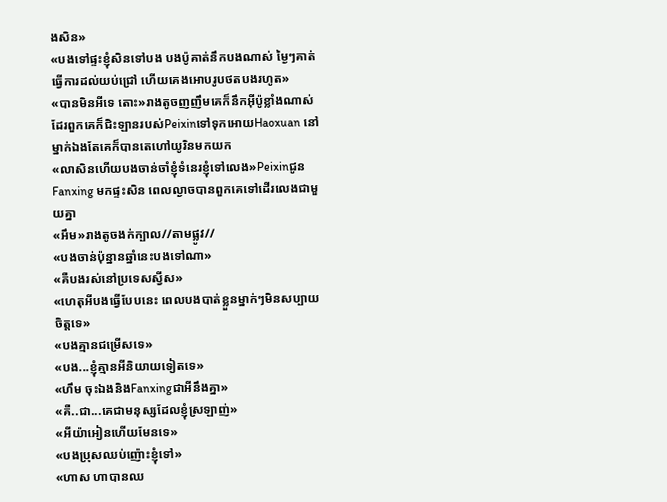ងសិន»
«បងទៅផ្ទះខ្ញុំសិនទៅបង បងប៉ូគាត់នឹកបងណាស់ ម្ងៃៗគាត់
ធ្វើការដល់យប់ជ្រៅ ហើយគេងអោបរូបថតបងរហូត»
«បានមិនអីទេ តោះ»រាងតូចញញឹមគេក៏នឹកអុីប៉ូខ្លាំងណាស់ដែរពួកគេក៏ជិះឡានរបស់PeixinទៅទុកអោយHaoxuan នៅម្នាក់ឯងតែគេក៏បានតេហៅយូរិនមកយក
«លាសិនហើយបងចាន់ចាំខ្ញុំទំនេរខ្ញុំទៅលេង»Peixinជូន
Fanxing មកផ្ទះសិន ពេលល្ងាចបានពួកគេទៅដើរលេងជាមួយគ្នា
«អឹម»រាងតូចងក់ក្បាល//តាមផ្លូវ//
«បងចាន់ប៉ុន្នានឆ្នាំនេះបងទៅណា»
«គឺបងរស់នៅប្រទេសស្វីស»
«ហេតុអីបងធ្វើបែបនេះ ពេលបងបាត់ខ្លួនម្នាក់ៗមិនសប្បាយចិត្តទេ»
«បងគ្មានជម្រើសទេ»
«បង...ខ្ញុំគ្មានអីនិយាយទៀតទេ»
«ហឹម ចុះឯងនិងFanxingជាអីនឹងគ្នា»
«គឺ..ជា...គេជាមនុស្សដែលខ្ញុំស្រឡាញ់»
«អីយ៉ាអៀនហើយមែនទេ»
«បងប្រុសឈប់ញ៉ោះខ្ញុំទៅ»
«ហាស ហាបានឈ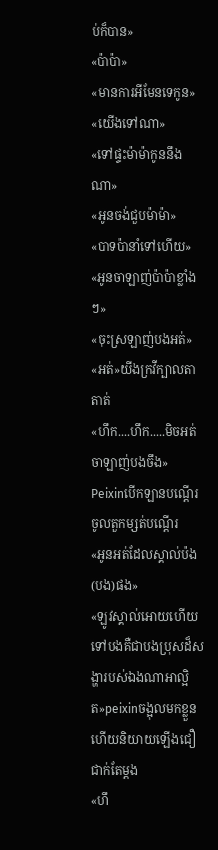ប់ក៏បាន»
«ប៉ាប៉ា»
«មានការអីមែនទេកូន»
«យើងទៅណា»
«ទៅផ្ទះម៉ាម៉ាកូននឹងណា»
«អូនចង់ជួបម៉ាម៉ា»
«បាទប៉ានាំទៅហើយ»
«អូនចាឡាញ់ប៉ាប៉ាខ្លាំងៗ»
«ចុះស្រឡាញ់បងអត់»
«អត់»យីងក្រវីក្បាលតាតាត់
«ហឹក....ហឹក.....មិចអត់ចាឡាញ់បងចឹង»
Peixinបើកឡានបណ្ដើរចូលតួកម្សត់បណ្ដើរ
«អូនអត់ដែលស្គាល់ប៉ង(បង)ផង»
«ឡូវស្គាល់អោយហើយទៅបងគឺជាបងប្រុសដ៏សង្ហារបស់ឯងណាអាល្អិត»peixinចង្អុលមកខ្លួនហើយនិយាយឡើងជឿជាក់តែម្ដង
«ហឹ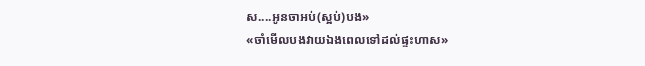ស....អូនចាអប់(ស្អប់)បង»
«ចាំមើលបងវាយឯងពេលទៅដល់ផ្ទះហាស»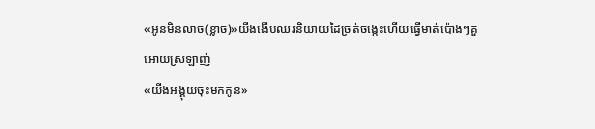«អូនមិនលាច(ខ្លាច)»យីងងើបឈរនិយាយដៃច្រត់ចង្កេះហើយធ្វើមាត់ប៉ោងៗគួអោយស្រឡាញ់
«យីងអង្គុយចុះមកកូន»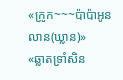«ក្រូក~~~ប៉ាប៉ាអូនលាន(ឃ្លាន)»
«ឆ្លាតទ្រាំសិន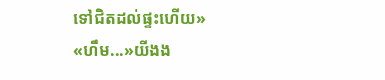ទៅជិតដល់ផ្ទះហើយ»
«ហឹម...»យីងង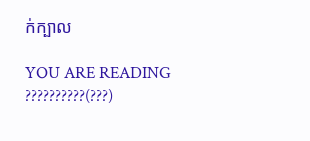ក់ក្បាល

YOU ARE READING
??????????(???)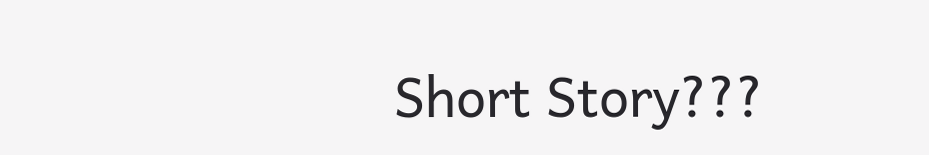Short Story???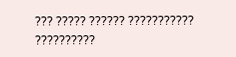??? ????? ?????? ??????????? ??????????